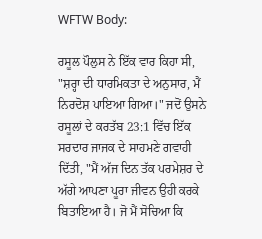WFTW Body:

ਰਸੂਲ ਪੌਲੁਸ ਨੇ ਇੱਕ ਵਾਰ ਕਿਹਾ ਸੀ, "ਸ਼ਰ੍ਹਾ ਦੀ ਧਾਰਮਿਕਤਾ ਦੇ ਅਨੁਸਾਰ, ਮੈਂ ਨਿਰਦੋਸ਼ ਪਾਇਆ ਗਿਆ।" ਜਦੋਂ ਉਸਨੇ ਰਸੂਲਾਂ ਦੇ ਕਰਤੱਬ 23:1 ਵਿੱਚ ਇੱਕ ਸਰਦਾਰ ਜਾਜਕ ਦੇ ਸਾਹਮਣੇ ਗਵਾਹੀ ਦਿੱਤੀ, "ਮੈਂ ਅੱਜ ਦਿਨ ਤੱਕ ਪਰਮੇਸ਼ਰ ਦੇ ਅੱਗੇ ਆਪਣਾ ਪੂਰਾ ਜੀਵਨ ਉਹੀ ਕਰਕੇ ਬਿਤਾਇਆ ਹੈ। ਜੋ ਮੈਂ ਸੋਚਿਆ ਕਿ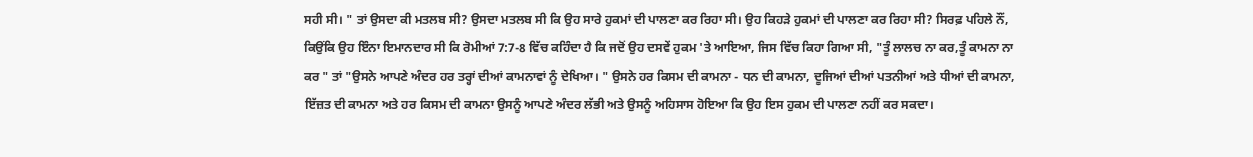ਸਹੀ ਸੀ। " ਤਾਂ ਉਸਦਾ ਕੀ ਮਤਲਬ ਸੀ? ਉਸਦਾ ਮਤਲਬ ਸੀ ਕਿ ਉਹ ਸਾਰੇ ਹੁਕਮਾਂ ਦੀ ਪਾਲਣਾ ਕਰ ਰਿਹਾ ਸੀ। ਉਹ ਕਿਹੜੇ ਹੁਕਮਾਂ ਦੀ ਪਾਲਣਾ ਕਰ ਰਿਹਾ ਸੀ? ਸਿਰਫ਼ ਪਹਿਲੇ ਨੌਂ, ਕਿਉਂਕਿ ਉਹ ਇੰਨਾ ਇਮਾਨਦਾਰ ਸੀ ਕਿ ਰੋਮੀਆਂ 7:7-8 ਵਿੱਚ ਕਹਿੰਦਾ ਹੈ ਕਿ ਜਦੋਂ ਉਹ ਦਸਵੇਂ ਹੁਕਮ 'ਤੇ ਆਇਆ, ਜਿਸ ਵਿੱਚ ਕਿਹਾ ਗਿਆ ਸੀ, "ਤੂੰ ਲਾਲਚ ਨਾ ਕਰ,ਤੂੰ ਕਾਮਨਾ ਨਾ ਕਰ " ਤਾਂ "ਉਸਨੇ ਆਪਣੇ ਅੰਦਰ ਹਰ ਤਰ੍ਹਾਂ ਦੀਆਂ ਕਾਮਨਾਵਾਂ ਨੂੰ ਦੇਖਿਆ। " ਉਸਨੇ ਹਰ ਕਿਸਮ ਦੀ ਕਾਮਨਾ - ਧਨ ਦੀ ਕਾਮਨਾ, ਦੂਜਿਆਂ ਦੀਆਂ ਪਤਨੀਆਂ ਅਤੇ ਧੀਆਂ ਦੀ ਕਾਮਨਾ, ਇੱਜ਼ਤ ਦੀ ਕਾਮਨਾ ਅਤੇ ਹਰ ਕਿਸਮ ਦੀ ਕਾਮਨਾ ਉਸਨੂੰ ਆਪਣੇ ਅੰਦਰ ਲੱਭੀ ਅਤੇ ਉਸਨੂੰ ਅਹਿਸਾਸ ਹੋਇਆ ਕਿ ਉਹ ਇਸ ਹੁਕਮ ਦੀ ਪਾਲਣਾ ਨਹੀਂ ਕਰ ਸਕਦਾ।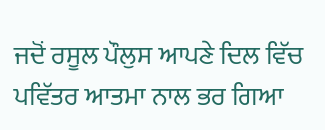ਜਦੋਂ ਰਸੂਲ ਪੌਲੁਸ ਆਪਣੇ ਦਿਲ ਵਿੱਚ ਪਵਿੱਤਰ ਆਤਮਾ ਨਾਲ ਭਰ ਗਿਆ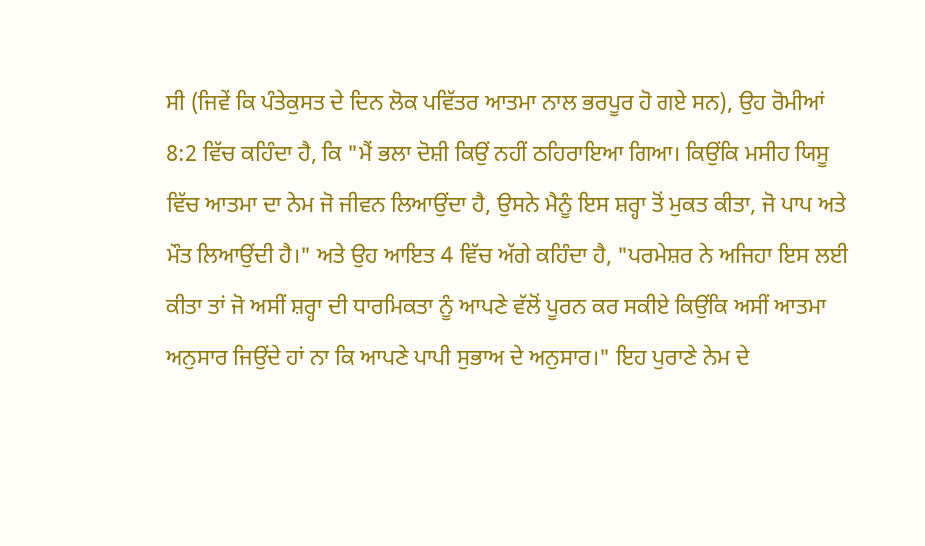ਸੀ (ਜਿਵੇਂ ਕਿ ਪੰਤੇਕੁਸਤ ਦੇ ਦਿਨ ਲੋਕ ਪਵਿੱਤਰ ਆਤਮਾ ਨਾਲ ਭਰਪੂਰ ਹੋ ਗਏ ਸਨ), ਉਹ ਰੋਮੀਆਂ 8:2 ਵਿੱਚ ਕਹਿੰਦਾ ਹੈ, ਕਿ "ਮੈਂ ਭਲਾ ਦੋਸ਼ੀ ਕਿਉਂ ਨਹੀਂ ਠਹਿਰਾਇਆ ਗਿਆ। ਕਿਉਂਕਿ ਮਸੀਹ ਯਿਸੂ ਵਿੱਚ ਆਤਮਾ ਦਾ ਨੇਮ ਜੋ ਜੀਵਨ ਲਿਆਉਂਦਾ ਹੈ, ਉਸਨੇ ਮੈਨੂੰ ਇਸ ਸ਼ਰ੍ਹਾ ਤੋਂ ਮੁਕਤ ਕੀਤਾ, ਜੋ ਪਾਪ ਅਤੇ ਮੌਤ ਲਿਆਉਂਦੀ ਹੈ।" ਅਤੇ ਉਹ ਆਇਤ 4 ਵਿੱਚ ਅੱਗੇ ਕਹਿੰਦਾ ਹੈ, "ਪਰਮੇਸ਼ਰ ਨੇ ਅਜਿਹਾ ਇਸ ਲਈ ਕੀਤਾ ਤਾਂ ਜੋ ਅਸੀਂ ਸ਼ਰ੍ਹਾ ਦੀ ਧਾਰਮਿਕਤਾ ਨੂੰ ਆਪਣੇ ਵੱਲੋਂ ਪੂਰਨ ਕਰ ਸਕੀਏ ਕਿਉਂਕਿ ਅਸੀਂ ਆਤਮਾ ਅਨੁਸਾਰ ਜਿਉਂਦੇ ਹਾਂ ਨਾ ਕਿ ਆਪਣੇ ਪਾਪੀ ਸੁਭਾਅ ਦੇ ਅਨੁਸਾਰ।" ਇਹ ਪੁਰਾਣੇ ਨੇਮ ਦੇ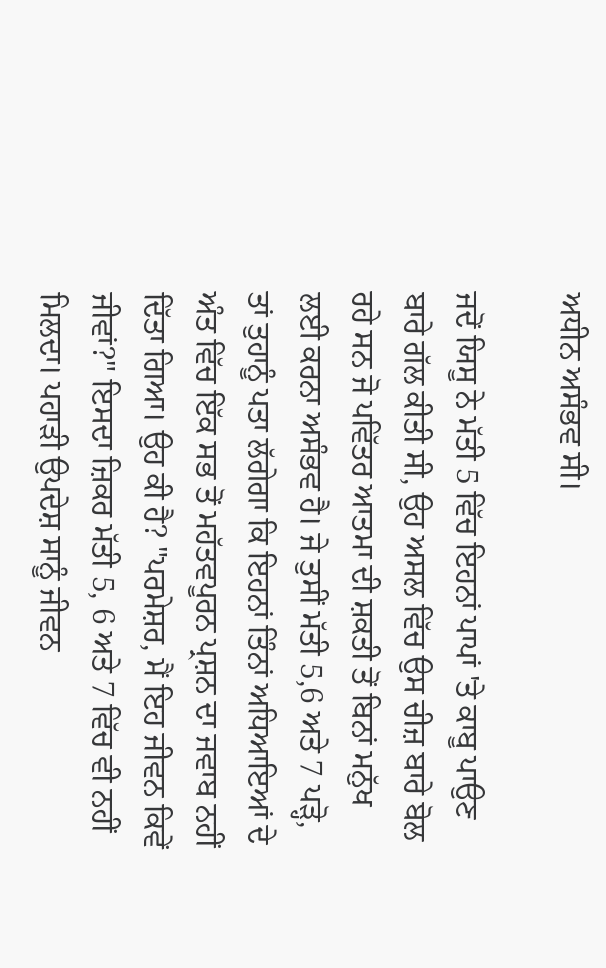ਅਧੀਨ ਅਸੰਭਵ ਸੀ।

ਜਦੋਂ ਯਿਸੂ ਨੇ ਮੱਤੀ 5 ਵਿੱਚ ਇਹਨਾਂ ਪਾਪਾਂ 'ਤੇ ਕਾਬੂ ਪਾਉਣ ਬਾਰੇ ਗੱਲ ਕੀਤੀ ਸੀ, ਉਹ ਅਸਲ ਵਿੱਚ ਉਸ ਚੀਜ਼ ਬਾਰੇ ਬੋਲ ਰਹੇ ਸਨ ਜੋ ਪਵਿੱਤਰ ਆਤਮਾ ਦੀ ਸ਼ਕਤੀ ਤੋਂ ਬਿਨਾਂ ਮਨੁੱਖ ਲਈ ਕਰਨਾ ਅਸੰਭਵ ਹੈ। ਜੇ ਤੁਸੀਂ ਮੱਤੀ 5,6 ਅਤੇ 7 ਪੜ੍ਹੋ, ਤਾਂ ਤੁਹਾਨੂੰ ਪਤਾ ਲੱਗੇਗਾ ਕਿ ਇਹਨਾਂ ਤਿੰਨਾਂ ਅਧਿਆਇਆਂ ਦੇ ਅੰਤ ਵਿੱਚ ਇੱਕ ਸਭ ਤੋਂ ਮਹੱਤਵਪੂਰਨ ਪ੍ਰਸ਼ਨ ਦਾ ਜਵਾਬ ਨਹੀਂ ਦਿੱਤਾ ਗਿਆ। ਉਹ ਕੀ ਹੈ? "ਪਰਮੇਸ਼ਰ, ਮੈਂ ਇਹ ਜੀਵਨ ਕਿਵੇਂ ਜੀਵਾਂ?" ਇਸਦਾ ਜ਼ਿਕਰ ਮੱਤੀ 5, 6 ਅਤੇ 7 ਵਿੱਚ ਵੀ ਨਹੀਂ ਮਿਲਦਾ। ਪਹਾੜੀ ਉਪਦੇਸ਼ ਸਾਨੂੰ ਜੀਵਨ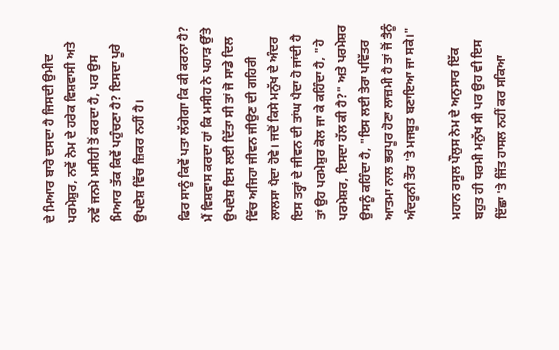ਦੇ ਮਿਆਰ ਬਾਰੇ ਦਸਦਾ ਹੈ ਜਿਸਦੀ ਉਮੀਦ ਪਰਮੇਸ਼ੁਰ, ਨਵੇਂ ਨੇਮ ਦੇ ਹਰੇਕ ਵਿਸ਼ਵਾਸੀ ਅਤੇ ਨਵੇਂ ਜਨਮੇ ਮਸੀਹੀ ਤੋਂ ਕਰਦਾ ਹੈ, ਪਰ ਉਸ ਮਿਆਰ ਤੱਕ ਕਿਵੇਂ ਪਹੁੰਚਣਾ ਹੈ? ਇਸਦਾ ਪੂਰੇ ਉਪਦੇਸ਼ ਵਿੱਚ ਜ਼ਿਕਰ ਨਹੀਂ ਹੈ।

ਫਿਰ ਸਾਨੂੰ ਕਿਵੇਂ ਪਤਾ ਲੱਗੇਗਾ ਕਿ ਕੀ ਕਰਨਾ ਹੈ? ਮੈਂ ਵਿਸ਼ਵਾਸ ਕਰਦਾ ਹਾਂ ਕਿ ਮਸੀਹ ਨੇ ਪਹਾੜ ਉੱਤੇ ਉਪਦੇਸ਼ ਇਸ ਲਈ ਦਿੱਤਾ ਸੀ ਤਾਂ ਜੋ ਸਾਡੇ ਦਿਲ ਵਿੱਚ ਅਜਿਹਾ ਜੀਵਨ ਜੀਉਣ ਦੀ ਗਹਿਰੀ ਲਾਲਸਾ ਪੈਦਾ ਹੋਵੇ। ਜਦੋਂ ਕਿਸੇ ਮਨੁੱਖ ਦੇ ਅੰਦਰ ਇਸ ਤਰ੍ਹਾਂ ਦੇ ਜੀਵਨ ਦੀ ਤਾਂਘ ਪੈਦਾ ਹੋ ਜਾਂਦੀ ਹੈ ਤਾਂ ਉਹ ਪਰਮੇਸ਼ੁਰ ਕੋਲ ਜਾ ਕੇ ਕਹਿੰਦਾ ਹੈ, "ਹੇ ਪਰਮੇਸ਼ਰ, ਇਸਦਾ ਹੱਲ ਕੀ ਹੈ?" ਅਤੇ ਪਰਮੇਸ਼ਰ ਉਸਨੂੰ ਕਹਿੰਦਾ ਹੈ, "ਇਸ ਲਈ ਤੇਰਾ ਪਵਿੱਤਰ ਆਤਮਾ ਨਾਲ ਭਰਪੂਰ ਹੋਣਾ ਲਾਜ਼ਮੀ ਹੈ ਤਾਂ ਜੋਂ ਤੈਨੂੰ ਅੰਦਰੂਨੀ ਤੌਰ 'ਤੇ ਮਜਬੂਤ ਬਣਾਇਆ ਜਾ ਸਕੇ।"

ਮਹਾਨ ਰਸੂਲ ਪੌਲੁਸ ਨੇਮ ਦੇ ਅਨੁਸਾਰ ਇੱਕ ਬਹੁਤ ਹੀ ਧਰਮੀ ਮਨੁੱਖ ਸੀ ਪਰ ਉਹ ਵੀ ਇਸ ਇੱਛਾ 'ਤੇ ਜਿੱਤ ਹਾਸਲ ਨਹੀਂ ਕਰ ਸਕਿਆ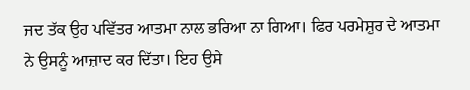ਜਦ ਤੱਕ ਉਹ ਪਵਿੱਤਰ ਆਤਮਾ ਨਾਲ ਭਰਿਆ ਨਾ ਗਿਆ। ਫਿਰ ਪਰਮੇਸ਼ੁਰ ਦੇ ਆਤਮਾ ਨੇ ਉਸਨੂੰ ਆਜ਼ਾਦ ਕਰ ਦਿੱਤਾ। ਇਹ ਉਸੇ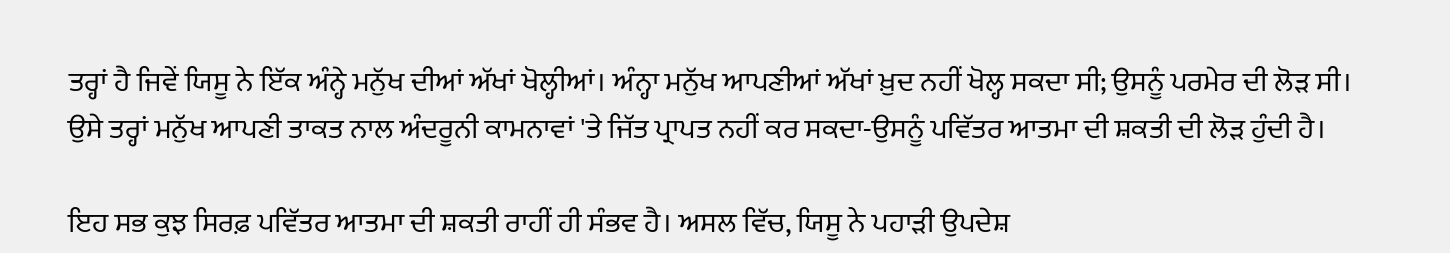ਤਰ੍ਹਾਂ ਹੈ ਜਿਵੇਂ ਯਿਸੂ ਨੇ ਇੱਕ ਅੰਨ੍ਹੇ ਮਨੁੱਖ ਦੀਆਂ ਅੱਖਾਂ ਖੋਲ੍ਹੀਆਂ। ਅੰਨ੍ਹਾ ਮਨੁੱਖ ਆਪਣੀਆਂ ਅੱਖਾਂ ਖ਼ੁਦ ਨਹੀਂ ਖੋਲ੍ਹ ਸਕਦਾ ਸੀ; ਉਸਨੂੰ ਪਰਮੇਰ ਦੀ ਲੋੜ ਸੀ। ਉਸੇ ਤਰ੍ਹਾਂ ਮਨੁੱਖ ਆਪਣੀ ਤਾਕਤ ਨਾਲ ਅੰਦਰੂਨੀ ਕਾਮਨਾਵਾਂ 'ਤੇ ਜਿੱਤ ਪ੍ਰਾਪਤ ਨਹੀਂ ਕਰ ਸਕਦਾ-ਉਸਨੂੰ ਪਵਿੱਤਰ ਆਤਮਾ ਦੀ ਸ਼ਕਤੀ ਦੀ ਲੋੜ ਹੁੰਦੀ ਹੈ।

ਇਹ ਸਭ ਕੁਝ ਸਿਰਫ਼ ਪਵਿੱਤਰ ਆਤਮਾ ਦੀ ਸ਼ਕਤੀ ਰਾਹੀਂ ਹੀ ਸੰਭਵ ਹੈ। ਅਸਲ ਵਿੱਚ, ਯਿਸੂ ਨੇ ਪਹਾੜੀ ਉਪਦੇਸ਼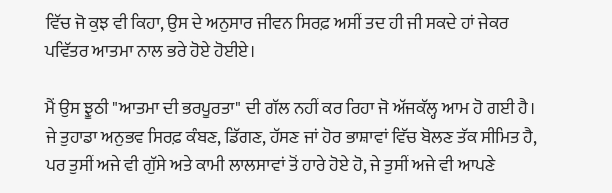ਵਿੱਚ ਜੋ ਕੁਝ ਵੀ ਕਿਹਾ, ਉਸ ਦੇ ਅਨੁਸਾਰ ਜੀਵਨ ਸਿਰਫ਼ ਅਸੀਂ ਤਦ ਹੀ ਜੀ ਸਕਦੇ ਹਾਂ ਜੇਕਰ ਪਵਿੱਤਰ ਆਤਮਾ ਨਾਲ ਭਰੇ ਹੋਏ ਹੋਈਏ।

ਮੈਂ ਉਸ ਝੂਠੀ "ਆਤਮਾ ਦੀ ਭਰਪੂਰਤਾ" ਦੀ ਗੱਲ ਨਹੀਂ ਕਰ ਰਿਹਾ ਜੋ ਅੱਜਕੱਲ੍ਹ ਆਮ ਹੋ ਗਈ ਹੈ। ਜੇ ਤੁਹਾਡਾ ਅਨੁਭਵ ਸਿਰਫ਼ ਕੰਬਣ, ਡਿੱਗਣ, ਹੱਸਣ ਜਾਂ ਹੋਰ ਭਾਸ਼ਾਵਾਂ ਵਿੱਚ ਬੋਲਣ ਤੱਕ ਸੀਮਿਤ ਹੈ, ਪਰ ਤੁਸੀਂ ਅਜੇ ਵੀ ਗੁੱਸੇ ਅਤੇ ਕਾਮੀ ਲਾਲਸਾਵਾਂ ਤੋਂ ਹਾਰੇ ਹੋਏ ਹੋ, ਜੇ ਤੁਸੀਂ ਅਜੇ ਵੀ ਆਪਣੇ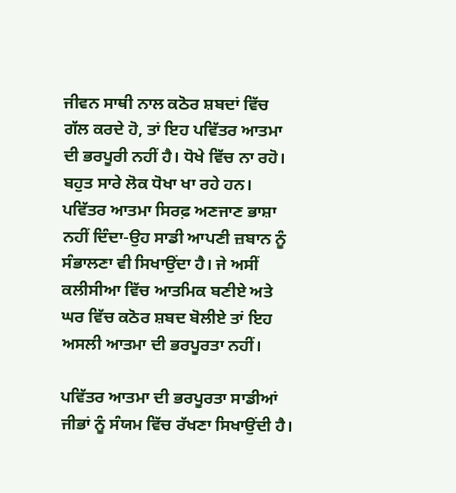ਜੀਵਨ ਸਾਥੀ ਨਾਲ ਕਠੋਰ ਸ਼ਬਦਾਂ ਵਿੱਚ ਗੱਲ ਕਰਦੇ ਹੋ, ਤਾਂ ਇਹ ਪਵਿੱਤਰ ਆਤਮਾ ਦੀ ਭਰਪੂਰੀ ਨਹੀਂ ਹੈ। ਧੋਖੇ ਵਿੱਚ ਨਾ ਰਹੋ। ਬਹੁਤ ਸਾਰੇ ਲੋਕ ਧੋਖਾ ਖਾ ਰਹੇ ਹਨ। ਪਵਿੱਤਰ ਆਤਮਾ ਸਿਰਫ਼ ਅਣਜਾਣ ਭਾਸ਼ਾ ਨਹੀਂ ਦਿੰਦਾ-ਉਹ ਸਾਡੀ ਆਪਣੀ ਜ਼ਬਾਨ ਨੂੰ ਸੰਭਾਲਣਾ ਵੀ ਸਿਖਾਉਂਦਾ ਹੈ। ਜੇ ਅਸੀਂ ਕਲੀਸੀਆ ਵਿੱਚ ਆਤਮਿਕ ਬਣੀਏ ਅਤੇ ਘਰ ਵਿੱਚ ਕਠੋਰ ਸ਼ਬਦ ਬੋਲੀਏ ਤਾਂ ਇਹ ਅਸਲੀ ਆਤਮਾ ਦੀ ਭਰਪੂਰਤਾ ਨਹੀਂ।

ਪਵਿੱਤਰ ਆਤਮਾ ਦੀ ਭਰਪੂਰਤਾ ਸਾਡੀਆਂ ਜੀਭਾਂ ਨੂੰ ਸੰਯਮ ਵਿੱਚ ਰੱਖਣਾ ਸਿਖਾਉਂਦੀ ਹੈ।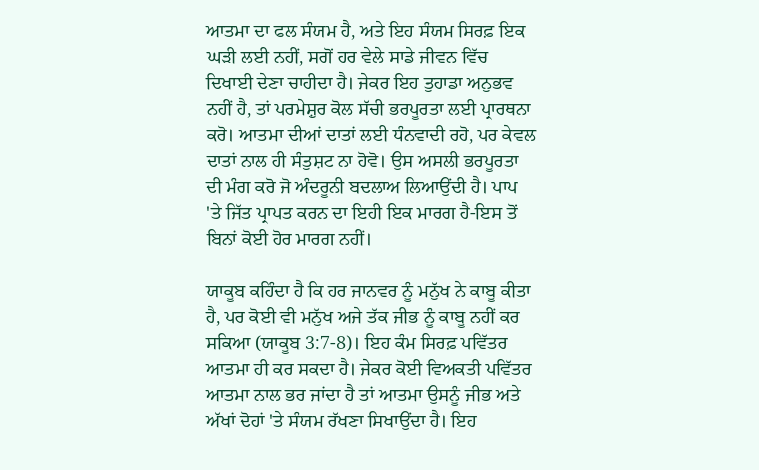ਆਤਮਾ ਦਾ ਫਲ ਸੰਯਮ ਹੈ, ਅਤੇ ਇਹ ਸੰਯਮ ਸਿਰਫ਼ ਇਕ ਘੜੀ ਲਈ ਨਹੀਂ, ਸਗੋਂ ਹਰ ਵੇਲੇ ਸਾਡੇ ਜੀਵਨ ਵਿੱਚ ਦਿਖਾਈ ਦੇਣਾ ਚਾਹੀਦਾ ਹੈ। ਜੇਕਰ ਇਹ ਤੁਹਾਡਾ ਅਨੁਭਵ ਨਹੀਂ ਹੈ, ਤਾਂ ਪਰਮੇਸ਼ੁਰ ਕੋਲ ਸੱਚੀ ਭਰਪੂਰਤਾ ਲਈ ਪ੍ਰਾਰਥਨਾ ਕਰੋ। ਆਤਮਾ ਦੀਆਂ ਦਾਤਾਂ ਲਈ ਧੰਨਵਾਦੀ ਰਹੋ, ਪਰ ਕੇਵਲ ਦਾਤਾਂ ਨਾਲ ਹੀ ਸੰਤੁਸ਼ਟ ਨਾ ਹੋਵੋ। ਉਸ ਅਸਲੀ ਭਰਪੂਰਤਾ ਦੀ ਮੰਗ ਕਰੋ ਜੋ ਅੰਦਰੂਨੀ ਬਦਲਾਅ ਲਿਆਉਂਦੀ ਹੈ। ਪਾਪ 'ਤੇ ਜਿੱਤ ਪ੍ਰਾਪਤ ਕਰਨ ਦਾ ਇਹੀ ਇਕ ਮਾਰਗ ਹੈ-ਇਸ ਤੋਂ ਬਿਨਾਂ ਕੋਈ ਹੋਰ ਮਾਰਗ ਨਹੀਂ।

ਯਾਕੂਬ ਕਹਿੰਦਾ ਹੈ ਕਿ ਹਰ ਜਾਨਵਰ ਨੂੰ ਮਨੁੱਖ ਨੇ ਕਾਬੂ ਕੀਤਾ ਹੈ, ਪਰ ਕੋਈ ਵੀ ਮਨੁੱਖ ਅਜੇ ਤੱਕ ਜੀਭ ਨੂੰ ਕਾਬੂ ਨਹੀਂ ਕਰ ਸਕਿਆ (ਯਾਕੂਬ 3:7-8)। ਇਹ ਕੰਮ ਸਿਰਫ਼ ਪਵਿੱਤਰ ਆਤਮਾ ਹੀ ਕਰ ਸਕਦਾ ਹੈ। ਜੇਕਰ ਕੋਈ ਵਿਅਕਤੀ ਪਵਿੱਤਰ ਆਤਮਾ ਨਾਲ ਭਰ ਜਾਂਦਾ ਹੈ ਤਾਂ ਆਤਮਾ ਉਸਨੂੰ ਜੀਭ ਅਤੇ ਅੱਖਾਂ ਦੋਹਾਂ 'ਤੇ ਸੰਯਮ ਰੱਖਣਾ ਸਿਖਾਉਂਦਾ ਹੈ। ਇਹ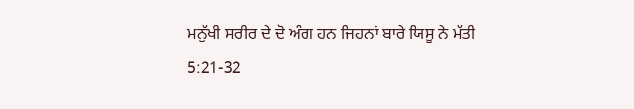ਮਨੁੱਖੀ ਸਰੀਰ ਦੇ ਦੋ ਅੰਗ ਹਨ ਜਿਹਨਾਂ ਬਾਰੇ ਯਿਸੂ ਨੇ ਮੱਤੀ 5:21-32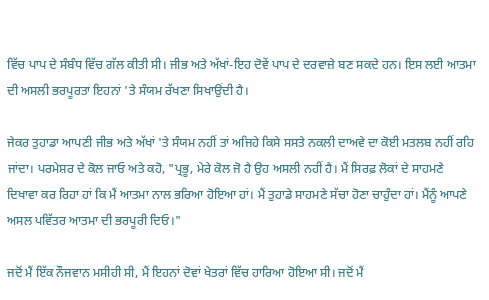ਵਿੱਚ ਪਾਪ ਦੇ ਸੰਬੰਧ ਵਿੱਚ ਗੱਲ ਕੀਤੀ ਸੀ। ਜੀਭ ਅਤੇ ਅੱਖਾਂ-ਇਹ ਦੋਵੇਂ ਪਾਪ ਦੇ ਦਰਵਾਜ਼ੇ ਬਣ ਸਕਦੇ ਹਨ। ਇਸ ਲਈ ਆਤਮਾ ਦੀ ਅਸਲੀ ਭਰਪੂਰਤਾ ਇਹਨਾਂ 'ਤੇ ਸੰਯਮ ਰੱਖਣਾ ਸਿਖਾਉਂਦੀ ਹੈ।

ਜੇਕਰ ਤੁਹਾਡਾ ਆਪਣੀ ਜੀਭ ਅਤੇ ਅੱਖਾਂ 'ਤੇ ਸੰਯਮ ਨਹੀਂ ਤਾਂ ਅਜਿਹੇ ਕਿਸੇ ਸਸਤੇ ਨਕਲੀ ਦਾਅਵੇ ਦਾ ਕੋਈ ਮਤਲਬ ਨਹੀਂ ਰਹਿ ਜਾਂਦਾ। ਪਰਮੇਸ਼ਰ ਦੇ ਕੋਲ ਜਾਓ ਅਤੇ ਕਹੋ, "ਪ੍ਰਭੂ, ਮੇਰੇ ਕੋਲ ਜੋ ਹੈ ਉਹ ਅਸਲੀ ਨਹੀਂ ਹੈ। ਮੈਂ ਸਿਰਫ਼ ਲੋਕਾਂ ਦੇ ਸਾਹਮਣੇ ਦਿਖਾਵਾ ਕਰ ਰਿਹਾ ਹਾਂ ਕਿ ਮੈਂ ਆਤਮਾ ਨਾਲ ਭਰਿਆ ਹੋਇਆ ਹਾਂ। ਮੈਂ ਤੁਹਾਡੇ ਸਾਹਮਣੇ ਸੱਚਾ ਹੋਣਾ ਚਾਹੁੰਦਾ ਹਾਂ। ਮੈਂਨੂੰ ਆਪਣੇ ਅਸਲ ਪਵਿੱਤਰ ਆਤਮਾ ਦੀ ਭਰਪੂਰੀ ਦਿਓ।"

ਜਦੋਂ ਮੈਂ ਇੱਕ ਨੌਜਵਾਨ ਮਸੀਹੀ ਸੀ, ਮੈਂ ਇਹਨਾਂ ਦੋਵਾਂ ਖੇਤਰਾਂ ਵਿੱਚ ਹਾਰਿਆ ਹੋਇਆ ਸੀ। ਜਦੋਂ ਮੈਂ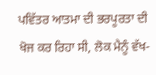ਪਵਿੱਤਰ ਆਤਮਾ ਦੀ ਭਰਪੂਰਤਾ ਦੀ ਖੋਜ ਕਰ ਰਿਹਾ ਸੀ, ਲੋਕ ਮੈਨੂੰ ਵੱਖ-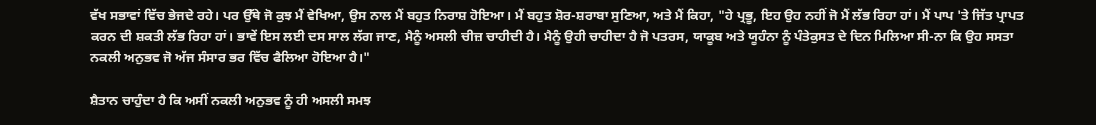ਵੱਖ ਸਭਾਵਾਂ ਵਿੱਚ ਭੇਜਦੇ ਰਹੇ। ਪਰ ਉੱਥੇ ਜੋ ਕੁਝ ਮੈਂ ਵੇਖਿਆ, ਉਸ ਨਾਲ ਮੈਂ ਬਹੁਤ ਨਿਰਾਸ਼ ਹੋਇਆ। ਮੈਂ ਬਹੁਤ ਸ਼ੋਰ-ਸ਼ਰਾਬਾ ਸੁਣਿਆ, ਅਤੇ ਮੈਂ ਕਿਹਾ, "ਹੇ ਪ੍ਰਭੂ, ਇਹ ਉਹ ਨਹੀਂ ਜੋ ਮੈਂ ਲੱਭ ਰਿਹਾ ਹਾਂ। ਮੈਂ ਪਾਪ 'ਤੇ ਜਿੱਤ ਪ੍ਰਾਪਤ ਕਰਨ ਦੀ ਸ਼ਕਤੀ ਲੱਭ ਰਿਹਾ ਹਾਂ। ਭਾਵੇਂ ਇਸ ਲਈ ਦਸ ਸਾਲ ਲੱਗ ਜਾਣ, ਮੈਨੂੰ ਅਸਲੀ ਚੀਜ਼ ਚਾਹੀਦੀ ਹੈ। ਮੈਨੂੰ ਉਹੀ ਚਾਹੀਦਾ ਹੈ ਜੋ ਪਤਰਸ, ਯਾਕੂਬ ਅਤੇ ਯੂਹੰਨਾ ਨੂੰ ਪੰਤੇਕੁਸਤ ਦੇ ਦਿਨ ਮਿਲਿਆ ਸੀ-ਨਾ ਕਿ ਉਹ ਸਸਤਾ ਨਕਲੀ ਅਨੁਭਵ ਜੋ ਅੱਜ ਸੰਸਾਰ ਭਰ ਵਿੱਚ ਫੈਲਿਆ ਹੋਇਆ ਹੈ।"

ਸ਼ੈਤਾਨ ਚਾਹੁੰਦਾ ਹੈ ਕਿ ਅਸੀਂ ਨਕਲੀ ਅਨੁਭਵ ਨੂੰ ਹੀ ਅਸਲੀ ਸਮਝ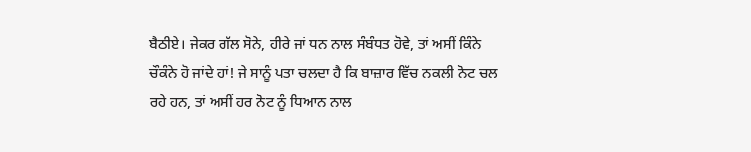ਬੈਠੀਏ। ਜੇਕਰ ਗੱਲ ਸੋਨੇ, ਹੀਰੇ ਜਾਂ ਧਨ ਨਾਲ ਸੰਬੰਧਤ ਹੋਵੇ, ਤਾਂ ਅਸੀਂ ਕਿੰਨੇ ਚੌਕੰਨੇ ਹੋ ਜਾਂਦੇ ਹਾਂ! ਜੇ ਸਾਨੂੰ ਪਤਾ ਚਲਦਾ ਹੈ ਕਿ ਬਾਜ਼ਾਰ ਵਿੱਚ ਨਕਲੀ ਨੋਟ ਚਲ ਰਹੇ ਹਨ, ਤਾਂ ਅਸੀਂ ਹਰ ਨੋਟ ਨੂੰ ਧਿਆਨ ਨਾਲ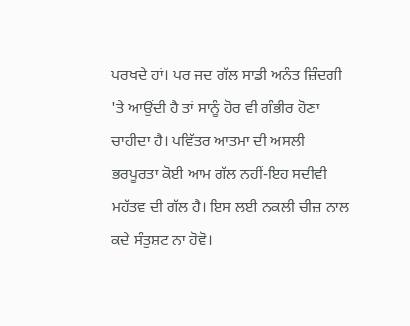ਪਰਖਦੇ ਹਾਂ। ਪਰ ਜਦ ਗੱਲ ਸਾਡੀ ਅਨੰਤ ਜ਼ਿੰਦਗੀ 'ਤੇ ਆਉਂਦੀ ਹੈ ਤਾਂ ਸਾਨੂੰ ਹੋਰ ਵੀ ਗੰਭੀਰ ਹੋਣਾ ਚਾਹੀਦਾ ਹੈ। ਪਵਿੱਤਰ ਆਤਮਾ ਦੀ ਅਸਲੀ ਭਰਪੂਰਤਾ ਕੋਈ ਆਮ ਗੱਲ ਨਹੀਂ-ਇਹ ਸਦੀਵੀ ਮਹੱਤਵ ਦੀ ਗੱਲ ਹੈ। ਇਸ ਲਈ ਨਕਲੀ ਚੀਜ਼ ਨਾਲ ਕਦੇ ਸੰਤੁਸ਼ਟ ਨਾ ਹੋਵੋ।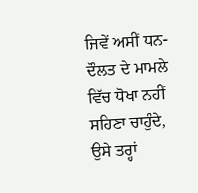ਜਿਵੇਂ ਅਸੀਂ ਧਨ-ਦੌਲਤ ਦੇ ਮਾਮਲੇ ਵਿੱਚ ਧੋਖਾ ਨਹੀਂ ਸਹਿਣਾ ਚਾਹੁੰਦੇ, ਉਸੇ ਤਰ੍ਹਾਂ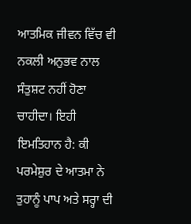ਆਤਮਿਕ ਜੀਵਨ ਵਿੱਚ ਵੀ ਨਕਲੀ ਅਨੁਭਵ ਨਾਲ ਸੰਤੁਸ਼ਟ ਨਹੀਂ ਹੋਣਾ ਚਾਹੀਦਾ। ਇਹੀ ਇਮਤਿਹਾਨ ਹੈ: ਕੀ ਪਰਮੇਸ਼ੁਰ ਦੇ ਆਤਮਾ ਨੇ ਤੁਹਾਨੂੰ ਪਾਪ ਅਤੇ ਸਰ੍ਹਾ ਦੀ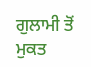ਗੁਲਾਮੀ ਤੋਂ ਮੁਕਤ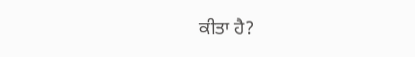ਕੀਤਾ ਹੈ?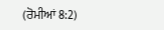(ਰੋਮੀਆਂ 8:2)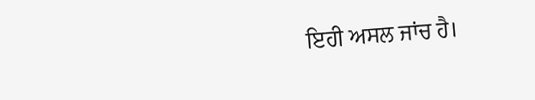ਇਹੀ ਅਸਲ ਜਾਂਚ ਹੈ।